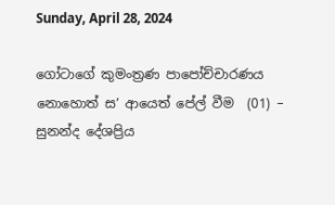Sunday, April 28, 2024

ගෝටාගේ කුමංත්‍රණ පාපෝච්චාරණය නොහොත් ස’ ආයෙත් පේල් වීම  (01) – සුනන්ද දේශප්‍රිය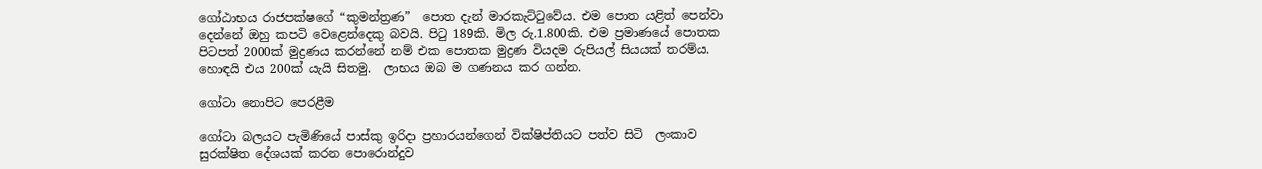ගෝඨාභය රාජපක්ෂගේ “කුමන්ත්‍රණ”  පොත දැන් මාරකැට්ටුවේය. එම පොත යළිත් පෙන්වා දෙන්නේ ඔහු කපටි වෙළෙන්දෙකු බවයි. පිටු 189කි. මිල රු.1.800කි. එම ප්‍රමාණයේ පොතක පිටපත් 2000ක් මුද්‍රණය කරන්නේ නම් එක පොතක මුද්‍රණ වියදම රුපියල් සියයක් තරම්ය. හොඳයි එය 200ක් යැයි සිතමු.  ලාභය ඔබ ම ගණනය කර ගන්න.

ගෝටා නොපිට පෙරළීම

ගෝටා බලයට පැමිණියේ පාස්කු ඉරිදා ප්‍රහාරයන්ගෙන් වික්ෂිප්තියට පත්ව සිටි  ලංකාව සුරක්ෂිත දේශයක් කරන පොරොන්දුව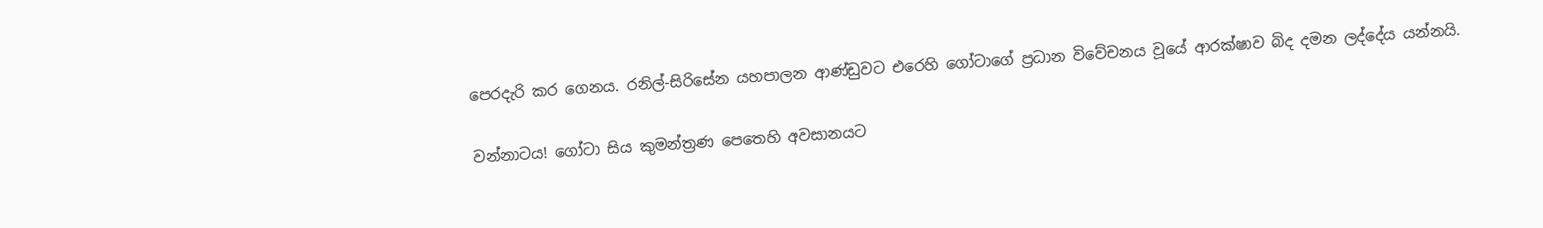පෙරදැරි කර ගෙනය. රනිල්-සිරිසේන යහපාලන ආණ්ඩුවට එරෙහි ගෝටාගේ ප්‍රධාන විවේචනය වූයේ ආරක්ෂාව බිද දමන ලද්දේය යන්නයි.

වන්නාටය! ගෝටා සිය කුමන්ත්‍රණ පෙතෙහි අවසානයට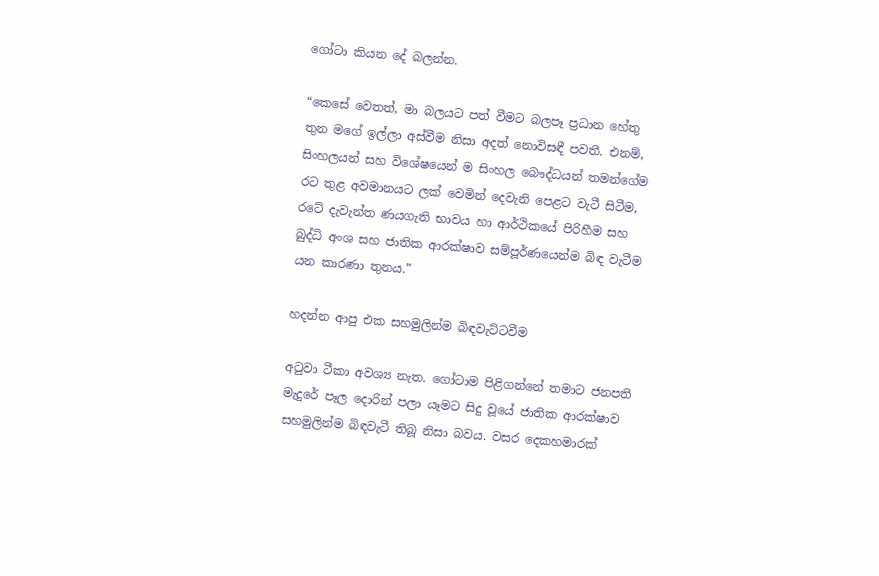ගෝටා කියන දේ බලන්න.

“කෙසේ වෙතත්, මා බලයට පත් වීමට බලපෑ ප්‍රධාන හේතු තුන මගේ ඉල්ලා අස්වීම නිසා අදත් නොවිසඳී පවතී. එනම්, සිංහලයන් සහ විශේෂයෙන් ම සිංහල බෞද්ධයන් තමන්ගේම රට තුළ අවමානයට ලක් වෙමින් දෙවැනි පෙළට වැටී සිටීම, රටේ දැවැන්ත ණයගැති භාවය හා ආර්ථිකයේ පිරිහීම සහ බුද්ධි අංශ සහ ජාතික ආරක්ෂාව සම්පූර්ණයෙන්ම බිඳ වැටීම යන කාරණා තුනය.”

හදන්න ආපු එක සහමුලින්ම බිඳවැට්ටවීම

අටුවා ටීකා අවශ්‍ය නැත. ගෝටාම පිළිගන්නේ තමාට ජනපති මැදුරේ පෑල දොරින් පලා යෑමට සිදු වූයේ ජාතික ආරක්ෂාව සහමුලින්ම බිඳවැටී තිබූ නිසා බවය. වසර දෙකහමාරක්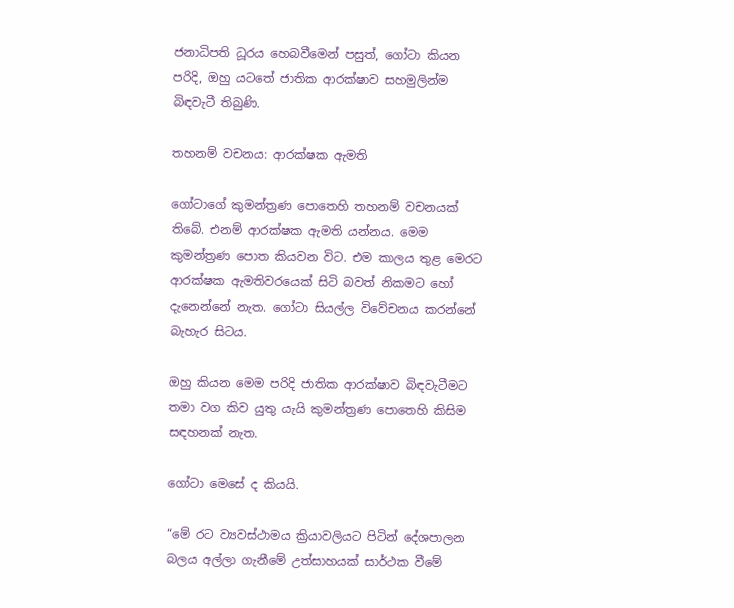ජනාධිපති ධූරය හෙබවීමෙන් පසුත්, ගෝටා කියන පරිදි, ඔහු යටතේ ජාතික ආරක්ෂාව සහමුලින්ම බිඳවැටී තිබුණි.

තහනම් වචනය: ආරක්ෂක ඇමති

ගෝටාගේ කුමන්ත්‍රණ පොතෙහි තහනම් වචනයක් තිබේ. එනම් ආරක්ෂක ඇමති යන්නය. මෙම කුමන්ත්‍රණ පොත කියවන විට. එම කාලය තුළ මෙරට ආරක්ෂක ඇමතිවරයෙක් සිටි බවත් නිකමට හෝ දැනෙන්නේ නැත. ගෝටා සියල්ල විවේචනය කරන්නේ බැහැර සිටය.

ඔහු කියන මෙම පරිදි ජාතික ආරක්ෂාව බිඳවැටීමට තමා වග කිව යුතු යැයි කුමන්ත්‍රණ පොතෙහි කිසිම සඳහනක් නැත.

ගෝටා මෙසේ ද කියයි.

“මේ රට ව්‍යවස්ථාමය ක්‍රියාවලියට පිටින් දේශපාලන බලය අල්ලා ගැනීමේ උත්සාහයක් සාර්ථක වීමේ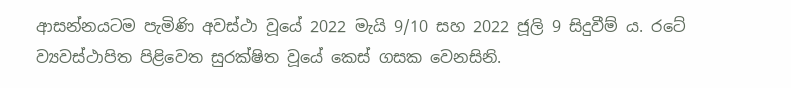ආසන්නයටම පැමිණි අවස්ථා වූයේ 2022 මැයි 9/10 සහ 2022 ජූලි 9 සිදුවීම් ය. රටේ ව්‍යවස්ථාපිත පිළිවෙත සුරක්ෂිත වූයේ කෙස් ගසක වෙනසිනි.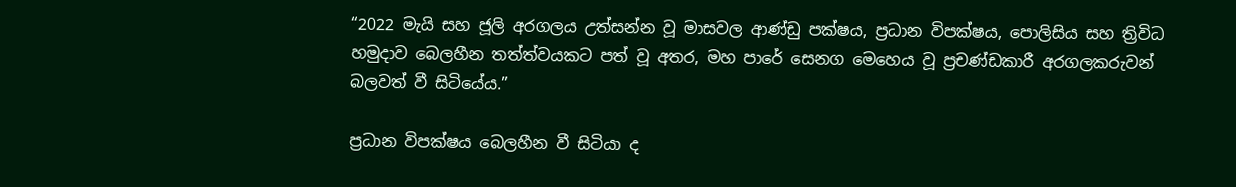“2022 මැයි සහ ජූලි අරගලය උත්සන්න වූ මාසවල ආණ්ඩු පක්ෂය, ප්‍රධාන විපක්ෂය, පොලිසිය සහ ත්‍රිවිධ හමුදාව බෙලහීන තත්ත්වයකට පත් වූ අතර, මහ පාරේ සෙනග මෙහෙය වූ ප්‍රචණ්ඩකාරී අරගලකරුවන් බලවත් වී සිටියේය.”

ප්‍රධාන විපක්ෂය බෙලහීන වී සිටියා ද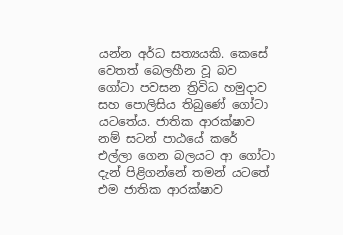යන්න අර්ධ සත්‍යයකි. කෙසේ වෙතත් බෙලහීන වූ බව ගෝටා පවසන ත්‍රිවිධ හමුදාව සහ පොලිසිය තිබුණේ ගෝටා යටතේය. ජාතික ආරක්ෂාව නම් සටන් පාඨයේ කරේ එල්ලා ගෙන බලයට ආ ගෝටා දැන් පිළිගන්නේ තමන් යටතේ එම ජාතික ආරක්ෂාව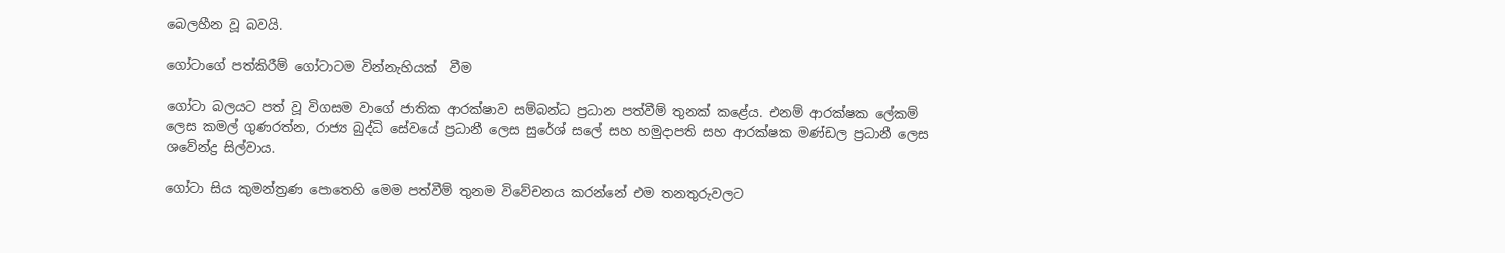බෙලහීන වූ බවයි.

ගෝටාගේ පත්කිරීම් ගෝටාටම වින්නැහියක්  වීම

ගෝටා බලයට පත් වූ විගසම වාගේ ජාතික ආරක්ෂාව සම්බන්ධ ප්‍රධාන පත්වීම් තුනක් කළේය. එනම් ආරක්ෂක ලේකම් ලෙස කමල් ගුණරත්න, රාජ්‍ය බුද්ධි සේවයේ ප්‍රධානී ලෙස සුරේශ් සලේ සහ හමුදාපති සහ ආරක්ෂක මණ්ඩල ප්‍රධානී ලෙස ශවේන්ද්‍ර සිල්වාය.

ගෝටා සිය කුමන්ත්‍රණ පොතෙහි මෙම පත්වීම් තුනම විවේචනය කරන්නේ එම තනතුරුවලට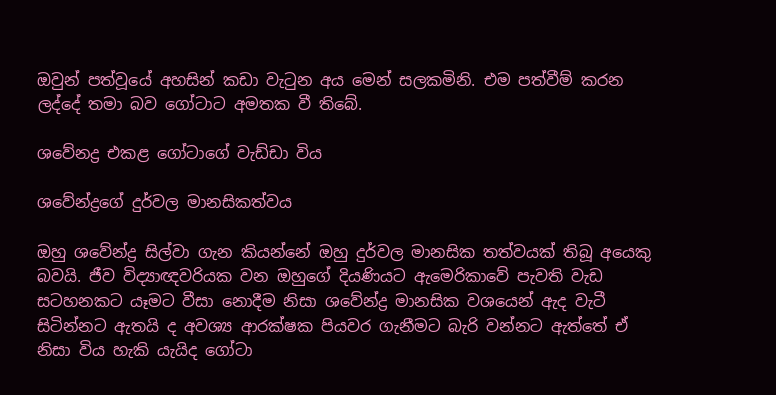ඔවුන් පත්වූයේ අහසින් කඩා වැටුන අය මෙන් සලකමිනි. එම පත්වීම් කරන ලද්දේ තමා බව ගෝටාට අමතක වී තිබේ.

ශවේනද්‍ර එකළ ගෝටාගේ වැඩ්ඩා විය

ශවේන්ද්‍රගේ දුර්වල මානසිකත්වය

ඔහු ශවේන්ද්‍ර සිල්වා ගැන කියන්නේ ඔහු දුර්වල මානසික තත්වයක් තිබූ අයෙකු බවයි. ජීව විද්‍යාඥවරියක වන ඔහුගේ දියණියට ඇමෙරිකාවේ පැවති වැඩ සටහනකට යෑමට වීසා නොදීම නිසා ශවේන්ද්‍ර මානසික වශයෙන් ඇද වැටී සිටින්නට ඇතයි ද අවශ්‍ය ආරක්ෂක පියවර ගැනීමට බැරි වන්නට ඇත්තේ ඒ නිසා විය හැකි යැයිද ගෝටා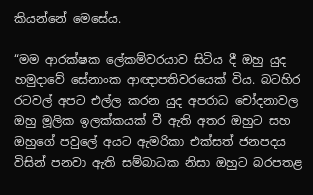කියන්නේ මෙසේය.

“මම ආරක්ෂක ලේකම්වරයාව සිටිය දී ඔහු යුද හමුදාවේ සේනාංක ආඥාපතිවරයෙක් විය. බටහිර රටවල් අපට එල්ල කරන යුද අපරාධ චෝදනාවල ඔහු මූලික ඉලක්කයක් වී ඇති අතර ඔහුට සහ ඔහුගේ පවුලේ අයට ඇමරිකා එක්සත් ජනපදය විසින් පනවා ඇති සම්බාධක නිසා ඔහුට බරපතළ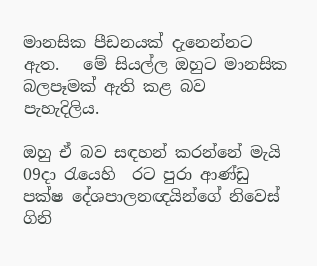මානසික පීඩනයක් දැනෙන්නට ඇත.   මේ සියල්ල ඔහුට මානසික බලපෑමක් ඇති කළ බව පැහැදිලිය.

ඔහු ඒ බව සඳහන් කරන්නේ මැයි 09දා රැයෙහි  රට පුරා ආණ්ඩු පක්ෂ දේශපාලනඥයින්ගේ නිවෙස් ගිනි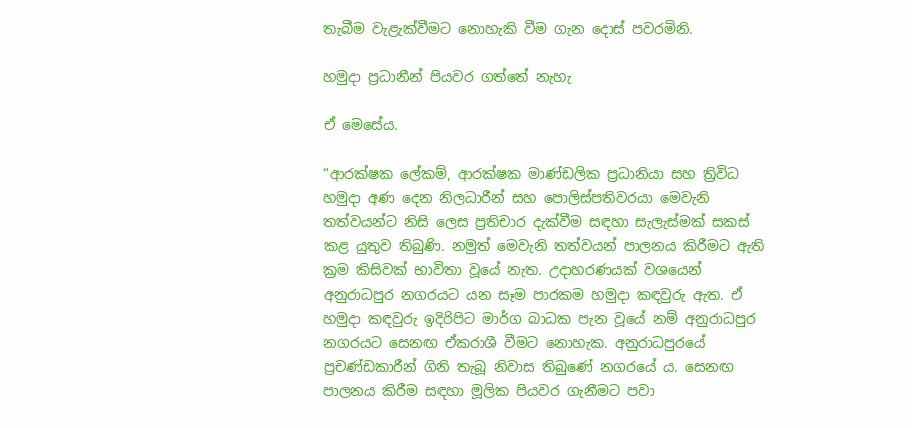තැබීම වැළැක්වීමට නොහැකි වීම ගැන දොස් පවරමිනි.

හමුදා ප්‍රධානීන් පියවර ගත්තේ නැහැ

ඒ මෙසේය.

“ආරක්ෂක ලේකම්, ආරක්ෂක මාණ්ඩලික ප්‍රධානියා සහ ත්‍රිවිධ හමුදා අණ දෙන නිලධාරීන් සහ පොලිස්පතිවරයා මෙවැනි තත්වයන්ට නිසි ලෙස ප්‍රතිචාර දැක්වීම සඳහා සැලැස්මක් සකස් කළ යුතුව තිබුණි. නමුත් මෙවැනි තත්වයන් පාලනය කිරීමට ඇති ක්‍රම කිසිවක් භාවිතා වූයේ නැත. උදාහරණයක් වශයෙන් අනුරාධපුර නගරයට යන සෑම පාරකම හමුදා කඳවුරු ඇත. ඒ හමුදා කඳවුරු ඉදිරිපිට මාර්ග බාධක පැන වූයේ නම් අනුරාධපුර නගරයට සෙනඟ ඒකරාශී වීමට නොහැක. අනුරාධපුරයේ ප්‍රචණ්ඩකාරීන් ගිනි තැබූ නිවාස තිබුණේ නගරයේ ය. සෙනඟ පාලනය කිරීම සඳහා මූලික පියවර ගැනීමට පවා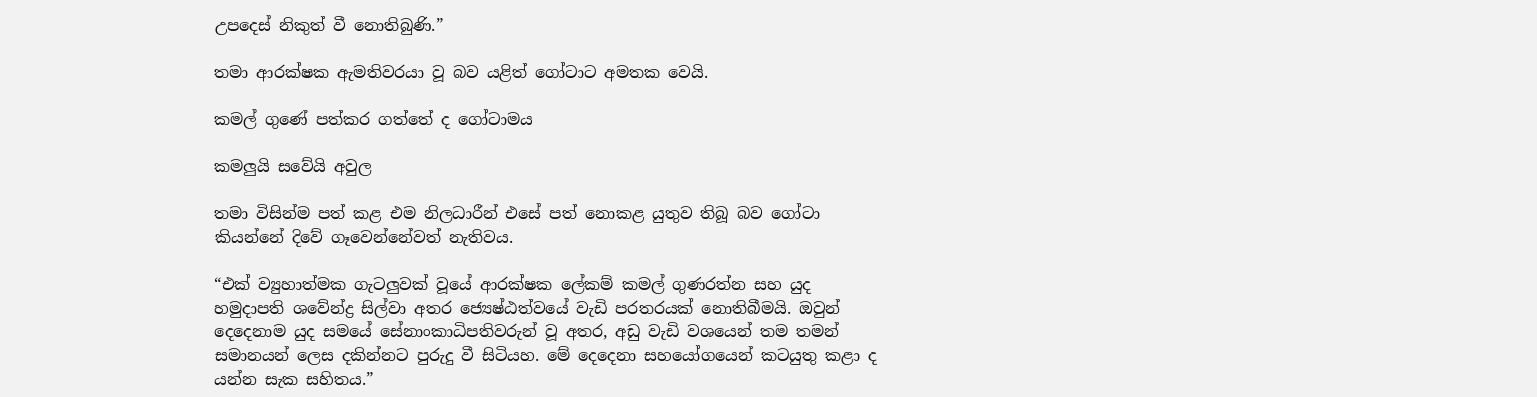උපදෙස් නිකුත් වී නොතිබුණි.”

තමා ආරක්ෂක ඇමතිවරයා වූ බව යළිත් ගෝටාට අමතක වෙයි.

කමල් ගුණේ පත්කර ගත්තේ ද ගෝටාමය

කමලුයි සවේයි අවුල

තමා විසින්ම පත් කළ එම නිලධාරීන් එසේ පත් නොකළ යුතුව තිබූ බව ගෝටා කියන්නේ දිවේ ගෑවෙන්නේවත් නැතිවය.

“එක් ව්‍යුහාත්මක ගැටලුවක් වූයේ ආරක්ෂක ලේකම් කමල් ගුණරත්න සහ යුද හමුදාපති ශවේන්ද්‍ර සිල්වා අතර ජ්‍යෙෂ්ඨත්වයේ වැඩි පරතරයක් නොතිබීමයි. ඔවුන් දෙදෙනාම යුද සමයේ සේනාංකාධිපතිවරුන් වූ අතර, අඩු වැඩි වශයෙන් තම තමන් සමානයන් ලෙස දකින්නට පුරුදු වී සිටියහ. මේ දෙදෙනා සහයෝගයෙන් කටයුතු කළා ද යන්න සැක සහිතය.”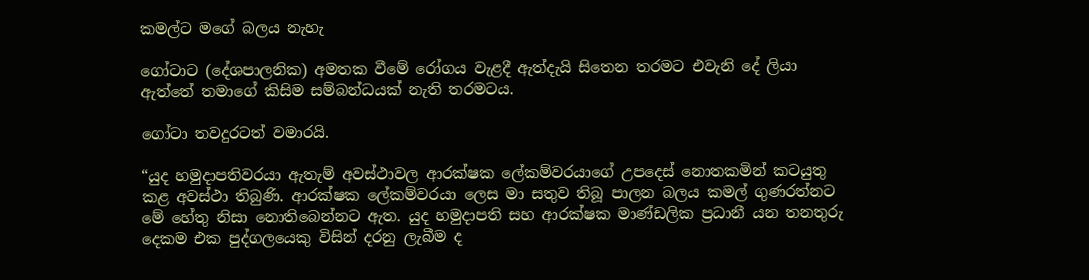කමල්ට මගේ බලය නැහැ

ගෝටාට (දේශපාලනික) අමතක වීමේ රෝගය වැළදී ඇත්දැයි සිතෙන තරමට එවැනි දේ ලියා ඇත්තේ තමාගේ කිසිම සම්බන්ධයක් නැති තරමටය.

ගෝටා තවදුරටත් වමාරයි.

“යුද හමුදාපතිවරයා ඇතැම් අවස්ථාවල ආරක්ෂක ලේකම්වරයාගේ උපදෙස් නොතකමින් කටයුතු කළ අවස්ථා තිබුණි. ආරක්ෂක ලේකම්වරයා ලෙස මා සතුව තිබූ පාලන බලය කමල් ගුණරත්නට මේ හේතු නිසා නොතිබෙන්නට ඇත. යුද හමුදාපති සහ ආරක්ෂක මාණ්ඩලික ප්‍රධානී යන තනතුරු දෙකම එක පුද්ගලයෙකු විසින් දරනු ලැබීම ද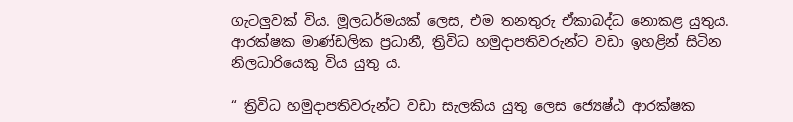ගැටලුවක් විය. මූලධර්මයක් ලෙස, එම තනතුරු ඒකාබද්ධ නොකළ යුතුය. ආරක්ෂක මාණ්ඩලික ප්‍රධානී, ත්‍රිවිධ හමුදාපතිවරුන්ට වඩා ඉහළින් සිටින නිලධාරියෙකු විය යුතු ය.

“ ත්‍රිවිධ හමුදාපතිවරුන්ට වඩා සැලකිය යුතු ලෙස ජ්‍යෙෂ්ඨ ආරක්ෂක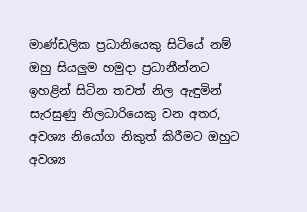මාණ්ඩලික ප්‍රධානියෙකු සිටියේ නම් ඔහු සියලුම හමුදා ප්‍රධානීන්නට ඉහළින් සිටින තවත් නිල ඇඳුමින් සැරසුණු නිලධාරියෙකු වන අතර, අවශ්‍ය නියෝග නිකුත් කිරීමට ඔහුට අවශ්‍ය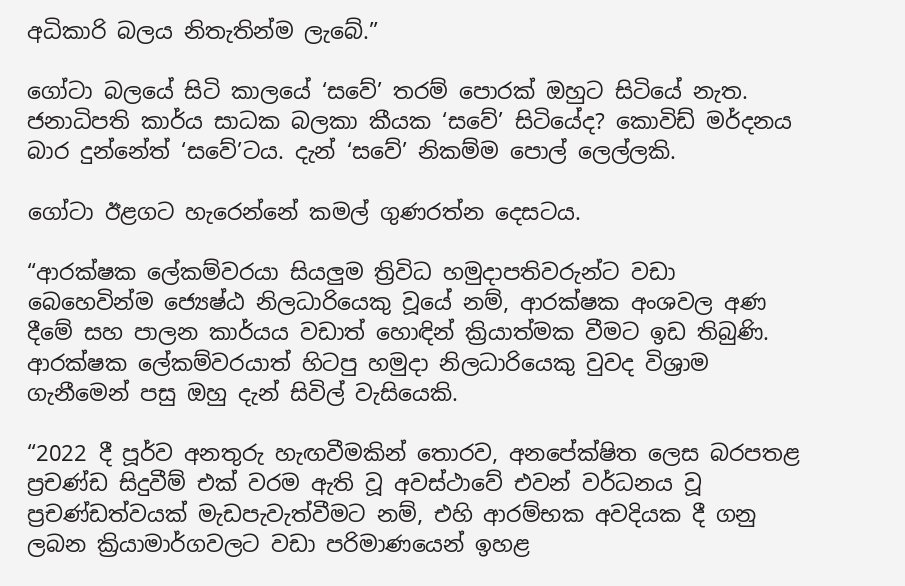අධිකාරි බලය නිතැතින්ම ලැබේ.”

ගෝටා බලයේ සිටි කාලයේ ‘සවේ’ තරම් පොරක් ඔහුට සිටියේ නැත. ජනාධිපති කාර්ය සාධක බලකා කීයක ‘සවේ’ සිටියේද? කොවිඩ් මර්දනය බාර දුන්නේත් ‘සවේ’ටය. දැන් ‘සවේ’ නිකම්ම පොල් ලෙල්ලකි.

ගෝටා ඊළගට හැරෙන්නේ කමල් ගුණරත්න දෙසටය.

“ආරක්ෂක ලේකම්වරයා සියලුම ත්‍රිවිධ හමුදාපතිවරුන්ට වඩා බෙහෙවින්ම ජ්‍යෙෂ්ඨ නිලධාරියෙකු වූයේ නම්, ආරක්ෂක අංශවල අණ දීමේ සහ පාලන කාර්යය වඩාත් හොඳින් ක්‍රියාත්මක වීමට ඉඩ තිබුණි. ආරක්ෂක ලේකම්වරයාත් හිටපු හමුදා නිලධාරියෙකු වුවද විශ්‍රාම ගැනීමෙන් පසු ඔහු දැන් සිවිල් වැසියෙකි.

“2022 දී පූර්ව අනතුරු හැඟවීමකින් තොරව, අනපේක්ෂිත ලෙස බරපතළ ප්‍රචණ්ඩ සිදුවීම් එක් වරම ඇති වූ අවස්ථාවේ එවන් වර්ධනය වූ ප්‍රචණ්ඩත්වයක් මැඩපැවැත්වීමට නම්, එහි ආරම්භක අවදියක දී ගනු ලබන ක්‍රියාමාර්ගවලට වඩා පරිමාණයෙන් ඉහළ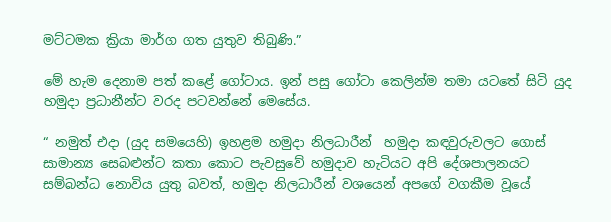මට්ටමක ක්‍රියා මාර්ග ගත යුතුව තිබුණි.”

මේ හැම දෙනාම පත් කළේ ගෝටාය. ඉන් පසු ගෝටා කෙලින්ම තමා යටතේ සිටි යුද හමුදා ප්‍රධානීන්ට වරද පටවන්නේ මෙසේය.

“ නමුත් එදා (යුද සමයෙහි) ඉහළම හමුදා නිලධාරීන්  හමුදා කඳවුරුවලට ගොස් සාමාන්‍ය සෙබළුන්ට කතා කොට පැවසුවේ හමුදාව හැටියට අපි දේශපාලනයට සම්බන්ධ නොවිය යුතු බවත්, හමුදා නිලධාරීන් වශයෙන් අපගේ වගකීම වූයේ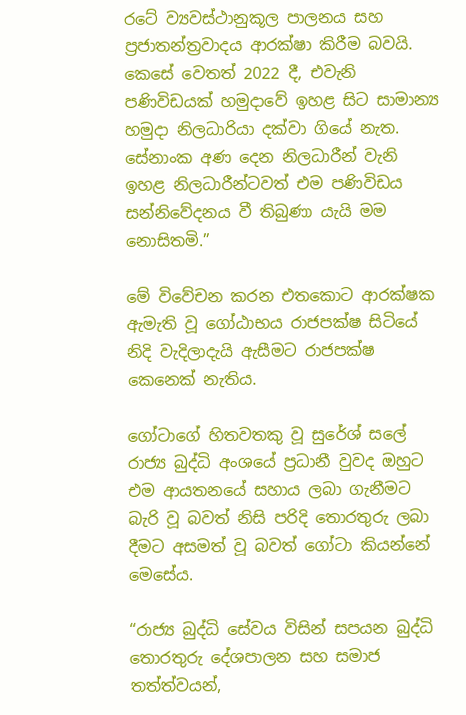රටේ ව්‍යවස්ථානුකූල පාලනය සහ ප්‍රජාතන්ත්‍රවාදය ආරක්ෂා කිරීම බවයි. කෙසේ වෙතත් 2022 දී, එවැනි පණිවිඩයක් හමුදාවේ ඉහළ සිට සාමාන්‍ය හමුදා නිලධාරියා දක්වා ගියේ නැත. සේනාංක අණ දෙන නිලධාරීන් වැනි ඉහළ නිලධාරීන්ටවත් එම පණිවිඩය සන්නිවේදනය වී තිබුණා යැයි මම නොසිතමි.”

මේ විවේචන කරන එතකොට ආරක්ෂක ඇමැති වූ ගෝඨාභය රාජපක්ෂ සිටියේ නිදි වැදිලාදැයි ඇසීමට රාජපක්ෂ කෙනෙක් නැතිය.

ගෝටාගේ හිතවතකු වූ සුරේශ් සලේ රාජ්‍ය බුද්ධි අංශයේ ප්‍රධානී වුවද ඔහුට එම ආයතනයේ සහාය ලබා ගැනීමට බැරි වූ බවත් නිසි පරිදි තොරතුරු ලබා දීමට අසමත් වූ බවත් ගෝටා කියන්නේ මෙසේය.

“රාජ්‍ය බුද්ධි සේවය විසින් සපයන බුද්ධි තොරතුරු දේශපාලන සහ සමාජ තත්ත්වයන්,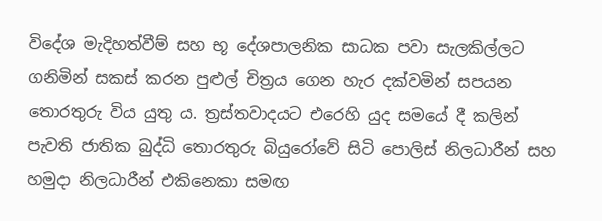විදේශ මැදිහත්වීම් සහ භූ දේශපාලනික සාධක පවා සැලකිල්ලට ගනිමින් සකස් කරන පුළුල් චිත්‍රය ගෙන හැර දක්වමින් සපයන තොරතුරු විය යුතු ය. ත්‍රස්තවාදයට එරෙහි යුද සමයේ දී කලින් පැවති ජාතික බුද්ධි තොරතුරු බියුරෝවේ සිටි පොලිස් නිලධාරීන් සහ හමුදා නිලධාරීන් එකිනෙකා සමඟ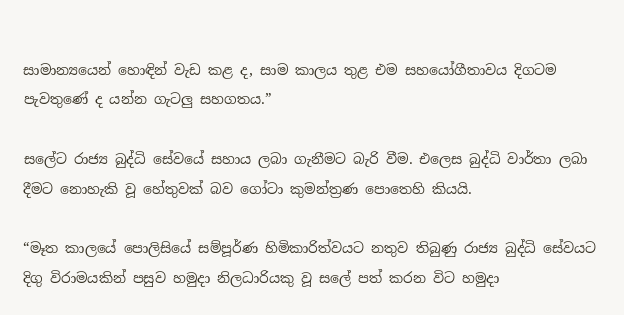සාමාන්‍යයෙන් හොඳින් වැඩ කළ ද, සාම කාලය තුළ එම සහයෝගීතාවය දිගටම පැවතුණේ ද යන්න ගැටලු සහගතය.”

සලේට රාජ්‍ය බුද්ධි සේවයේ සහාය ලබා ගැනීමට බැරි වීම. එලෙස බුද්ධි වාර්තා ලබා දීමට නොහැකි වූ හේතුවක් බව ගෝටා කුමන්ත්‍රණ පොතෙහි කියයි.

“මෑත කාලයේ පොලිසියේ සම්පූර්ණ හිමිකාරිත්වයට නතුව තිබුණු රාජ්‍ය බුද්ධි සේවයට දිගු විරාමයකින් පසුව හමුදා නිලධාරියකු වූ සලේ පත් කරන විට හමුදා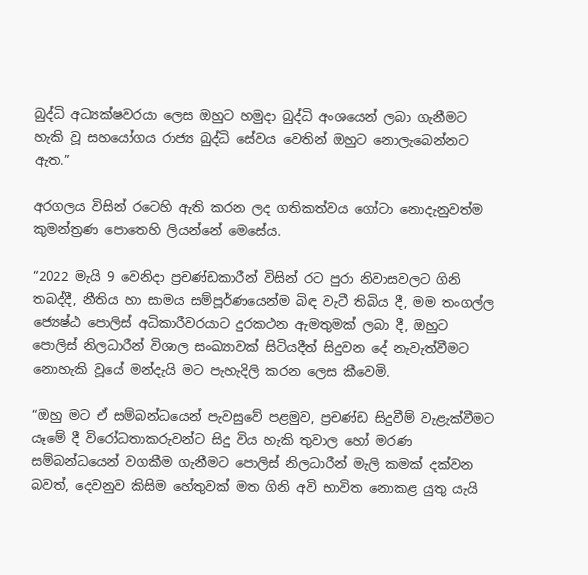බුද්ධි අධ්‍යක්ෂවරයා ලෙස ඔහුට හමුදා බුද්ධි අංශයෙන් ලබා ගැනීමට හැකි වූ සහයෝගය රාජ්‍ය බුද්ධි සේවය වෙතින් ඔහුට නොලැබෙන්නට ඇත.”

අරගලය විසින් රටෙහි ඇති කරන ලද ගතිකත්වය ගෝටා නොදැනුවත්ම කුමන්ත්‍රණ පොතෙහි ලියන්නේ මෙසේය.

“2022 මැයි 9 වෙනිදා ප්‍රචණ්ඩකාරීන් විසින් රට පුරා නිවාසවලට ගිනි තබද්දී, නීතිය හා සාමය සම්පූර්ණයෙන්ම බිඳ වැටී තිබිය දී, මම තංගල්ල ජ්‍යෙෂ්ඨ පොලිස් අධිකාරීවරයාට දුරකථන ඇමතුමක් ලබා දී, ඔහුට පොලිස් නිලධාරීන් විශාල සංඛ්‍යාවක් සිටියදීත් සිදුවන දේ නැවැත්වීමට නොහැකි වූයේ මන්දැයි මට පැහැදිලි කරන ලෙස කීවෙමි.

“ඔහු මට ඒ සම්බන්ධයෙන් පැවසුවේ පළමුව, ප්‍රචණ්ඩ සිදුවීම් වැළැක්වීමට යෑමේ දී විරෝධතාකරුවන්ට සිදු විය හැකි තුවාල හෝ මරණ සම්බන්ධයෙන් වගකීම ගැනීමට පොලිස් නිලධාරීන් මැලි කමක් දක්වන බවත්, දෙවනුව කිසිම හේතුවක් මත ගිනි අවි භාවිත නොකළ යුතු යැයි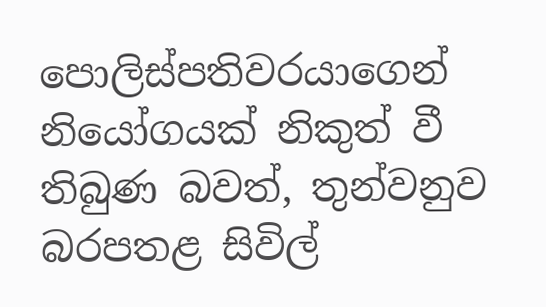පොලිස්පතිවරයාගෙන් නියෝගයක් නිකුත් වී තිබුණ බවත්, තුන්වනුව බරපතළ සිවිල්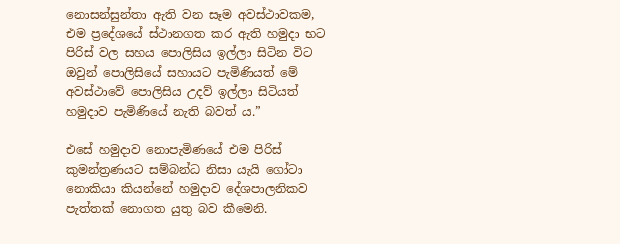නොසන්සුන්තා ඇති වන සෑම අවස්ථාවකම, එම ප්‍රදේශයේ ස්ථානගත කර ඇති හමුදා භට පිරිස් වල සහය පොලිසිය ඉල්ලා සිටින විට ඔවුන් පොලිසියේ සහායට පැමිණියත් මේ අවස්ථාවේ පොලිසිය උදව් ඉල්ලා සිටියත් හමුදාව පැමිණියේ නැති බවත් ය.”

එසේ හමුදාව නොපැමිණයේ එම පිරිස් කුමන්ත්‍රණයට සම්බන්ධ නිසා යැයි ගෝටා නොකියා කියන්නේ හමුදාව දේශපාලනිකව පැත්තක් නොගත යුතු බව කීමෙනි.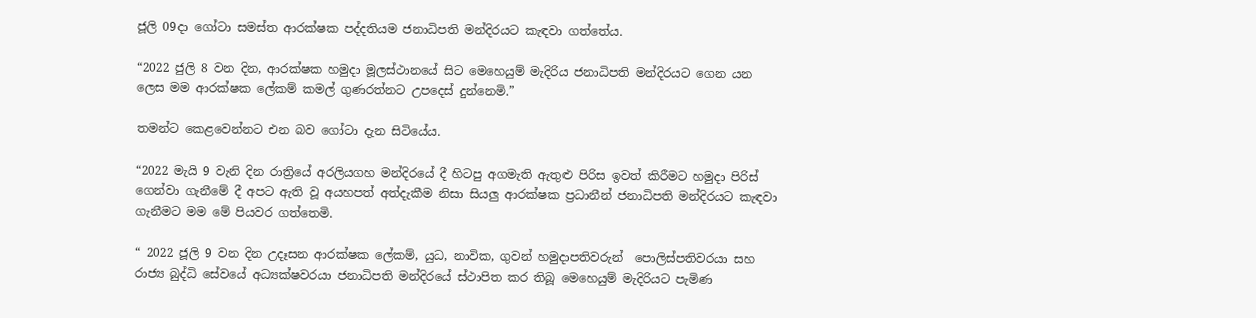ජූලි 09දා ගෝටා සමස්ත ආරක්ෂක පද්දතියම ජනාධිපති මන්දිරයට කැඳවා ගත්තේය.

“2022 ජුලි 8 වන දින, ආරක්ෂක හමුදා මූලස්ථානයේ සිට මෙහෙයුම් මැදිරිය ජනාධිපති මන්දිරයට ගෙන යන ලෙස මම ආරක්ෂක ලේකම් කමල් ගුණරත්නට උපදෙස් දුන්නෙමි.”

තමන්ට කෙළවෙන්නට එන බව ගෝටා දැන සිටියේය.

“2022 මැයි 9 වැනි දින රාත්‍රියේ අරලියගහ මන්දිරයේ දී හිටපු අගමැති ඇතුළු පිරිස ඉවත් කිරීමට හමුදා පිරිස් ගෙන්වා ගැනීමේ දී අපට ඇති වූ අයහපත් අත්දැකීම නිසා සියලු ආරක්ෂක ප්‍රධානීන් ජනාධිපති මන්දිරයට කැඳවා ගැනීමට මම මේ පියවර ගත්තෙමි.

“ 2022 ජූලි 9 වන දින උදෑසන ආරක්ෂක ලේකම්, යුධ, නාවික, ගුවන් හමුදාපතිවරුන් ‍ පොලිස්පතිවරයා සහ රාජ්‍ය බුද්ධි සේවයේ අධ්‍යක්ෂවරයා ජනාධිපති මන්දිරයේ ස්ථාපිත කර තිබූ මෙහෙයුම් මැදිරියට පැමිණ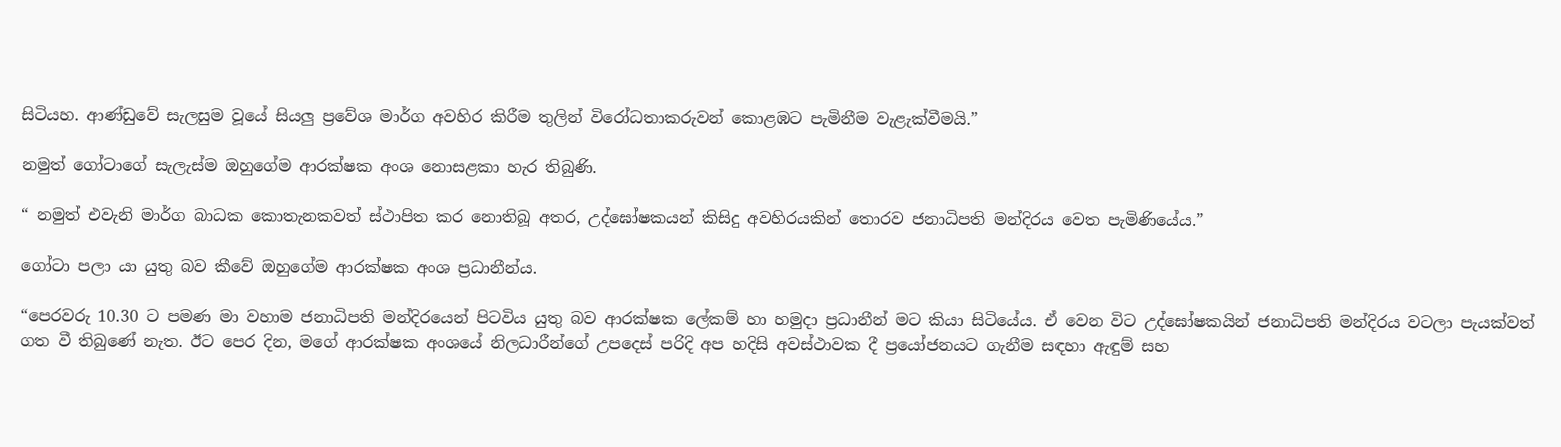සිටියහ. ආණ්ඩුවේ සැලසුම වූයේ සියලු ප්‍රවේශ මාර්ග අවහිර කිරීම තුලින් විරෝධතාකරුවන් කොළඹට පැමිනීම වැළැක්වීමයි.”

නමුත් ගෝටාගේ සැලැස්ම ඔහුගේම ආරක්ෂක අංශ නොසළකා හැර තිබුණි.

“ නමුත් එවැනි මාර්ග බාධක කොතැනකවත් ස්ථාපිත කර නොතිබූ අතර, උද්ඝෝෂකයන් කිසිදු අවහිරයකින් තොරව ජනාධිපති මන්දිරය වෙත පැමිණියේය.”

ගෝටා පලා යා යුතු බව කීවේ ඔහුගේම ආරක්ෂක අංශ ප්‍රධානීන්ය.

“පෙරවරු 10.30 ට පමණ මා වහාම ජනාධිපති මන්දිරයෙන් පිටවිය යුතු බව ආරක්ෂක ලේකම් හා හමුදා ප්‍රධානීන් මට කියා සිටියේය. ඒ වෙන විට උද්ඝෝෂකයින් ජනාධිපති මන්දිරය වටලා පැයක්වත් ගත වී තිබුණේ නැත. ඊට පෙර දින, මගේ ආරක්ෂක අංශයේ නිලධාරීන්ගේ උපදෙස් පරිදි අප හදිසි අවස්ථාවක දී ප්‍රයෝජනයට ගැනීම සඳහා ඇඳුම් සහ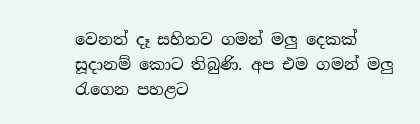වෙනත් දෑ සහිතව ගමන් මලු දෙකක් සූදානම් කොට තිබුණි. අප එම ගමන් මලු රැගෙන පහළට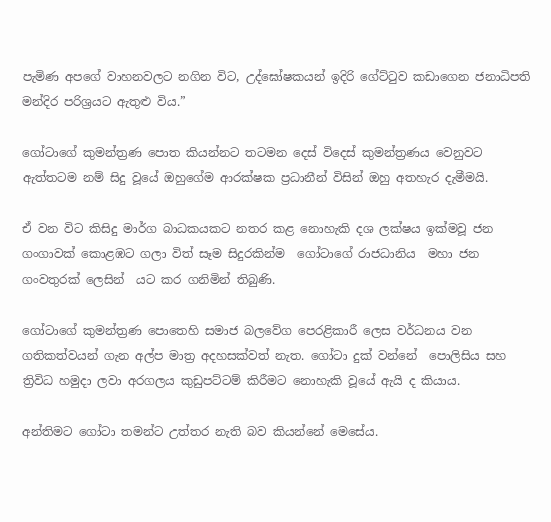පැමිණ අපගේ වාහනවලට නගින විට, උද්ඝෝෂකයන් ඉදිරි ගේට්ටුව කඩාගෙන ජනාධිපති මන්දිර පරිශ්‍රයට ඇතුළු විය.”

ගෝටාගේ කුමන්ත්‍රණ පොත කියන්නට තටමන දෙස් විදෙස් කුමන්ත්‍රණය වෙනුවට ඇත්තටම නම් සිදු වූයේ ඔහුගේම ආරක්ෂක ප්‍රධානීන් විසින් ඔහු අතහැර දැමීමයි.

ඒ වන විට කිසිදු මාර්ග බාධකයකට නතර කළ නොහැකි දශ ලක්ෂය ඉක්මවූ ජන ගංගාවක් කොළඹට ගලා විත් සෑම සිදුරකින්ම  ගෝටාගේ රාජධානිය  මහා ජන ගංවතුරක් ලෙසින්  යට කර ගනිමින් තිබුණි.

ගෝටාගේ කුමන්ත්‍රණ පොතෙහි සමාජ බලවේග පෙරළිකාරී ලෙස වර්ධනය වන ගතිකත්වයන් ගැන අල්ප මාත්‍ර අදහසක්වත් නැත. ගෝටා දුක් වන්නේ  පොලිසිය සහ ත්‍රිවිධ හමුදා ලවා අරගලය කුඩුපට්ටම් කිරීමට නොහැකි වූයේ ඇයි ද කියාය.

අන්තිමට ගෝටා තමන්ට උත්තර නැති බව කියන්නේ මෙසේය.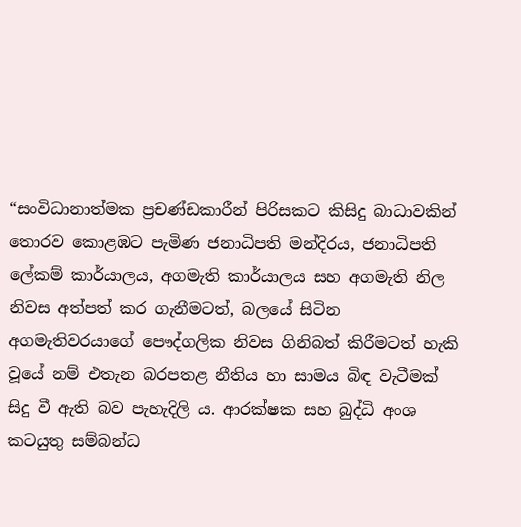“සංවිධානාත්මක ප්‍රචණ්ඩකාරීන් පිරිසකට කිසිදු බාධාවකින් තොරව කොළඹට පැමිණ ජනාධිපති මන්දිරය, ජනාධිපති ලේකම් කාර්යාලය, අගමැති කාර්යාලය සහ අගමැති නිල නිවස අත්පත් කර ගැනීමටත්, බලයේ සිටින අගමැතිවරයාගේ පෞද්ගලික නිවස ගිනිබත් කිරීමටත් හැකි වූයේ නම් එතැන බරපතළ නීතිය හා සාමය බිඳ වැටීමක් සිදු වී ඇති බව පැහැදිලි ය. ආරක්ෂක සහ බුද්ධි අංශ කටයුතු සම්බන්ධ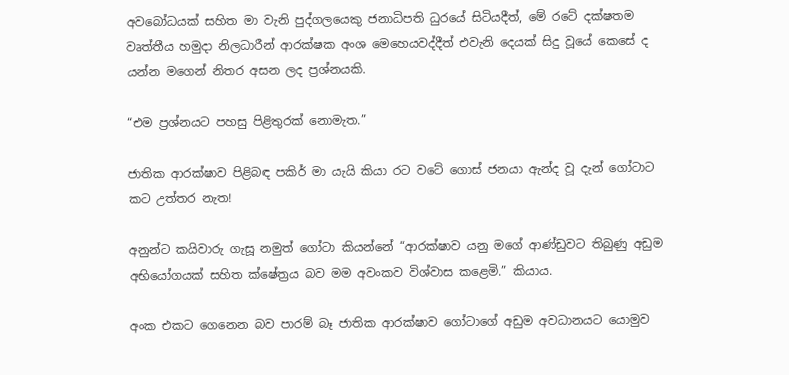අවබෝධයක් සහිත මා වැනි පුද්ගලයෙකු ජනාධිපති ධුරයේ සිටියදීත්, මේ රටේ දක්ෂතම වෘත්තීය හමුදා නිලධාරීන් ආරක්ෂක අංශ මෙහෙයවද්දීත් එවැනි දෙයක් සිදු වූයේ කෙසේ ද යන්න මගෙන් නිතර අසන ලද ප්‍රශ්නයකි.

“එම ප්‍රශ්නයට පහසු පිළිතුරක් නොමැත.”

ජාතික ආරක්ෂාව පිළිබඳ පකිර් මා යැයි කියා රට වටේ ගොස් ජනයා ඇන්ද වූ දැන් ගෝටාට කට උත්තර නැත!

අනුන්ට කයිවාරු ගැසූ නමුත් ගෝටා කියන්නේ “ආරක්ෂාව යනු මගේ ආණ්ඩුවට තිබුණු අඩුම අභියෝගයක් සහිත ක්ෂේත්‍රය බව මම අවංකව විශ්වාස කළෙමි.” කියාය.

අංක එකට ගෙනෙන බව පාරම් බෑ ජාතික ආරක්ෂාව ගෝටාගේ අඩුම අවධානයට යොමුව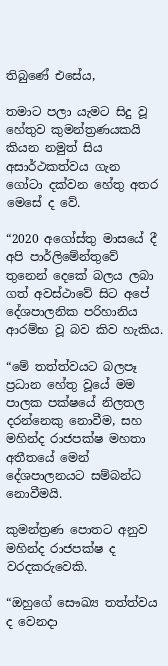තිබුණේ එසේය,

තමාට පලා යැමට සිදු වූ හේතුව කුමන්ත්‍රණයකයි කියන නමුත් සිය අසාර්ථකත්වය ගැන  ගෝටා දක්වන හේතු අතර මෙසේ ද වේ.

“2020 අගෝස්තු මාසයේ දී අපි පාර්ලිමේන්තුවේ තුනෙන් දෙකේ බලය ලබා ගත් අවස්ථාවේ සිට අපේ දේශපාලනික පරිහානිය ආරම්භ වූ බව කිව හැකිය.

“මේ තත්ත්වයට බලපෑ ප්‍රධාන හේතු වූයේ මම පාලක පක්ෂයේ නිලතල දරන්නෙකු නොවීම, සහ මහින්ද රාජපක්ෂ මහතා අතීතයේ මෙන් දේශපාලනයට සම්බන්ධ නොවීමයි.

කුමන්ත්‍රණ පොතට අනුව මහින්ද රාජපක්ෂ ද වරදකරුවෙකි.

“ඔහුගේ සෞඛ්‍ය තත්ත්වය ද වෙනදා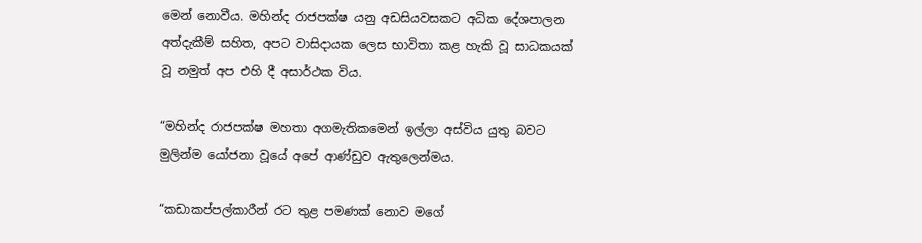මෙන් නොවීය. මහින්ද රාජපක්ෂ යනු අඩසියවසකට අධික දේශපාලන අත්දැකීම් සහිත, අපට වාසිදායක ලෙස භාවිතා කළ හැකි වූ සාධකයක් වූ නමුත් අප එහි දී අසාර්ථක විය.

“මහින්ද රාජපක්ෂ මහතා අගමැතිකමෙන් ඉල්ලා අස්විය යුතු බවට මුලින්ම යෝජනා වූයේ අපේ ආණ්ඩුව ඇතුලෙන්මය.

“කඩාකප්පල්කාරීන් රට තුළ පමණක් නොව මගේ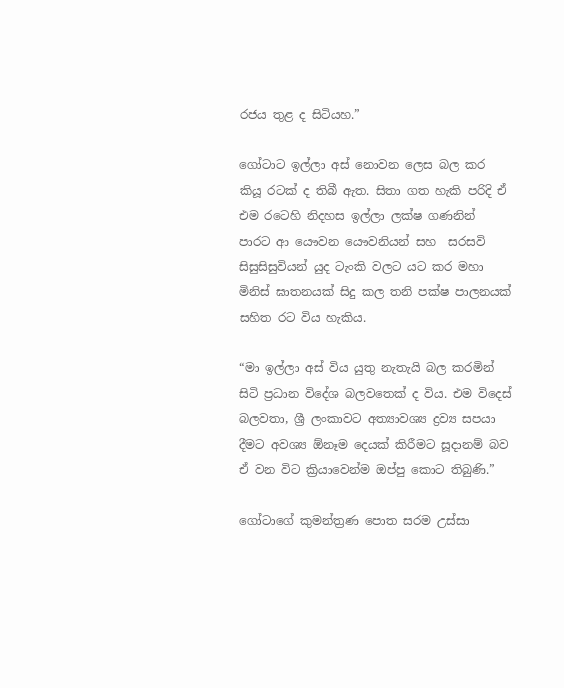රජය තුළ ද සිටියහ.”

ගෝටාට ඉල්ලා අස් නොවන ලෙස බල කර කියූ රටක් ද තිබී ඇත. සිතා ගත හැකි පරිදි ඒ  එම රටෙහි නිදහස ඉල්ලා ලක්ෂ ගණනින් පාරට ආ යෞවන යෞවනියන් සහ  සරසවි සිසුසිසුවියන් යුද ටැංකි වලට යට කර මහා මිනිස් ඝාතනයක් සිදු කල තනි පක්ෂ පාලනයක් සහිත රට විය හැකිය.

“මා ඉල්ලා අස් විය යුතු නැතැයි බල කරමින් සිටි ප්‍රධාන විදේශ බලවතෙක් ද විය. එම විදෙස් බලවතා, ශ්‍රී ලංකාවට අත්‍යාවශ්‍ය ද්‍රව්‍ය සපයා දීමට අවශ්‍ය ඕනෑම දෙයක් කිරීමට සූදානම් බව ඒ වන විට ක්‍රියාවෙන්ම ඔප්පු කොට තිබුණි.”

ගෝටාගේ කුමන්ත්‍රණ පොත සරම උස්සා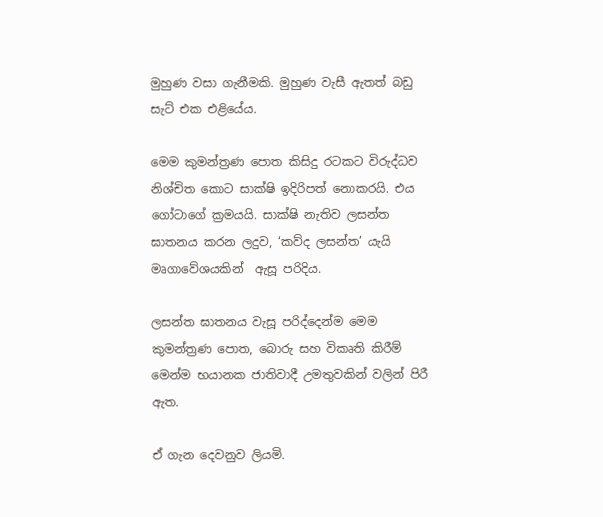මුහුණ වසා ගැනීමකි. මුහුණ වැසී ඇතත් බඩු සැට් එක එළියේය.

මෙම කුමන්ත්‍රණ පොත කිසිදු රටකට විරුද්ධව නිශ්චිත කොට සාක්ෂි ඉදිරිපත් නොකරයි. එය ගෝටාගේ ක්‍රමයයි. සාක්ෂි නැතිව ලසන්ත ඝාතනය කරන ලදුව, ‘කව්ද ලසන්ත’ යැයි මෘගාවේශයකින්  ඇසූ පරිදිය.

ලසන්ත ඝාතනය වැසූ පරිද්දෙන්ම මෙම කුමන්ත්‍රණ පොත, බොරු සහ විකෘති කිරීම් මෙන්ම භයානක ජාතිවාදී උමතුවකින් වලින් පිරී ඇත.

ඒ ගැන දෙවනුව ලියමි.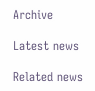Archive

Latest news

Related news